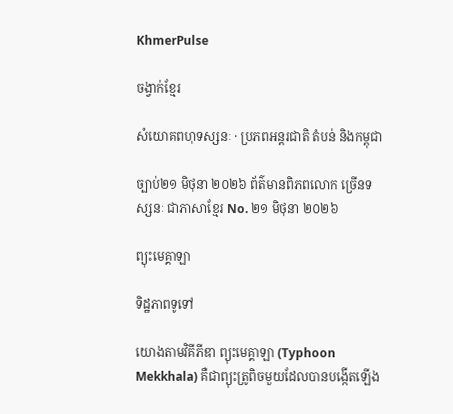KhmerPulse

ចង្វាក់ខ្មែរ

សំយោគពហុទស្សនៈ · ប្រភពអន្តរជាតិ តំបន់ និងកម្ពុជា

ច្បាប់២១ មិថុនា ២០២៦ ព័ត៌មានពិភពលោក ច្រើនទស្សនៈ ជាភាសាខ្មែរ No. ២១ មិថុនា ២០២៦

ព្យុះមេគ្គាឡា

ទិដ្ឋភាពទូទៅ

យោងតាមវិគីភីឌា ព្យុះមេគ្គាឡា (Typhoon Mekkhala) គឺជាព្យុះត្រូពិចមួយដែលបានបង្កើតឡើង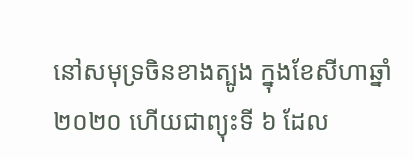នៅសមុទ្រចិនខាងត្បូង ក្នុងខែសីហាឆ្នាំ ២០២០ ហើយជាព្យុះទី ៦ ដែល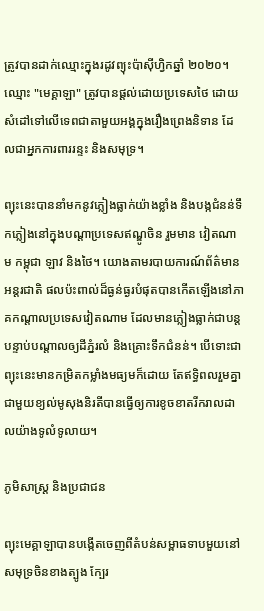ត្រូវបានដាក់ឈ្មោះក្នុងរដូវព្យុះប៉ាស៊ីហ្វិកឆ្នាំ ២០២០។ ឈ្មោះ "មេគ្គាឡា" ត្រូវបានផ្តល់ដោយប្រទេសថៃ ដោយសំដៅទៅលើទេពជាតាមួយអង្គក្នុងរឿងព្រេងនិទាន ដែលជាអ្នកការពាររន្ទះ និងសមុទ្រ។

ព្យុះនេះបាននាំមកនូវភ្លៀងធ្លាក់យ៉ាងខ្លាំង និងបង្កជំនន់ទឹកភ្លៀងនៅក្នុងបណ្តាប្រទេសឥណ្ឌូចិន រួមមាន វៀតណាម កម្ពុជា ឡាវ និងថៃ។ យោងតាមរបាយការណ៍ព័ត៌មានអន្តរជាតិ ផលប៉ះពាល់ដ៏ធ្ងន់ធ្ងរបំផុតបានកើតឡើងនៅភាគកណ្តាលប្រទេសវៀតណាម ដែលមានភ្លៀងធ្លាក់ជាបន្តបន្ទាប់បណ្តាលឲ្យដីភ្នំរលំ និងគ្រោះទឹកជំនន់។ បើទោះជាព្យុះនេះមានកម្រិតកម្លាំងមធ្យមក៏ដោយ តែឥទ្ធិពលរួមគ្នាជាមួយខ្យល់មូសុងនិរតីបានធ្វើឲ្យការខូចខាតរីករាលដាលយ៉ាងទូលំទូលាយ។

ភូមិសាស្ត្រ និងប្រជាជន

ព្យុះមេគ្គាឡាបានបង្កើតចេញពីតំបន់សម្ពាធទាបមួយនៅសមុទ្រចិនខាងត្បូង ក្បែរ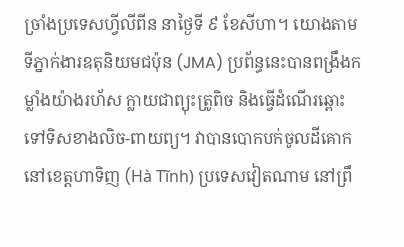ច្រាំងប្រទេសហ្វីលីពីន នាថ្ងៃទី ៩ ខែសីហា។ យោងតាមទីភ្នាក់ងារឧតុនិយមជប៉ុន (JMA) ប្រព័ន្ធនេះបានពង្រឹងកម្លាំងយ៉ាងរហ័ស ក្លាយជាព្យុះត្រូពិច និងធ្វើដំណើរឆ្ពោះទៅទិសខាងលិច-ពាយព្យ។ វាបានបោកបក់ចូលដីគោកនៅខេត្តហាទិញ (Hà Tĩnh) ប្រទេសវៀតណាម នៅព្រឹ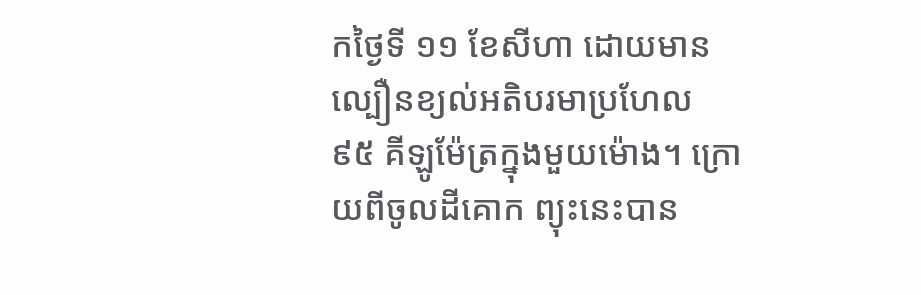កថ្ងៃទី ១១ ខែសីហា ដោយមានល្បឿនខ្យល់អតិបរមាប្រហែល ៩៥ គីឡូម៉ែត្រក្នុងមួយម៉ោង។ ក្រោយពីចូលដីគោក ព្យុះនេះបាន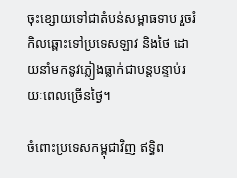ចុះខ្សោយទៅជាតំបន់សម្ពាធទាប រួចរំកិលឆ្ពោះទៅប្រទេសឡាវ និងថៃ ដោយនាំមកនូវភ្លៀងធ្លាក់ជាបន្តបន្ទាប់រយៈពេលច្រើនថ្ងៃ។

ចំពោះប្រទេសកម្ពុជាវិញ ឥទ្ធិព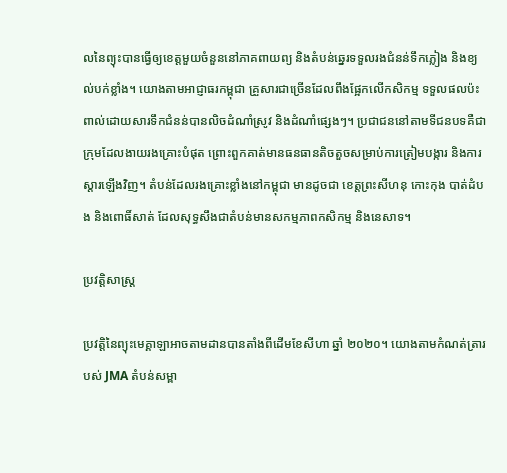លនៃព្យុះបានធ្វើឲ្យខេត្តមួយចំនួននៅភាគពាយព្យ និងតំបន់ឆ្នេរទទួលរងជំនន់ទឹកភ្លៀង និងខ្យល់បក់ខ្លាំង។ យោងតាមអាជ្ញាធរកម្ពុជា គ្រួសារជាច្រើនដែលពឹងផ្អែកលើកសិកម្ម ទទួលផលប៉ះពាល់ដោយសារទឹកជំនន់បានលិចដំណាំស្រូវ និងដំណាំផ្សេងៗ។ ប្រជាជននៅតាមទីជនបទគឺជាក្រុមដែលងាយរងគ្រោះបំផុត ព្រោះពួកគាត់មានធនធានតិចតួចសម្រាប់ការត្រៀមបង្ការ និងការស្តារឡើងវិញ។ តំបន់ដែលរងគ្រោះខ្លាំងនៅកម្ពុជា មានដូចជា ខេត្តព្រះសីហនុ កោះកុង បាត់ដំបង និងពោធិ៍សាត់ ដែលសុទ្ធសឹងជាតំបន់មានសកម្មភាពកសិកម្ម និងនេសាទ។

ប្រវត្តិសាស្ត្រ

ប្រវត្តិនៃព្យុះមេគ្គាឡាអាចតាមដានបានតាំងពីដើមខែសីហា ឆ្នាំ ២០២០។ យោងតាមកំណត់ត្រារបស់ JMA តំបន់សម្ពា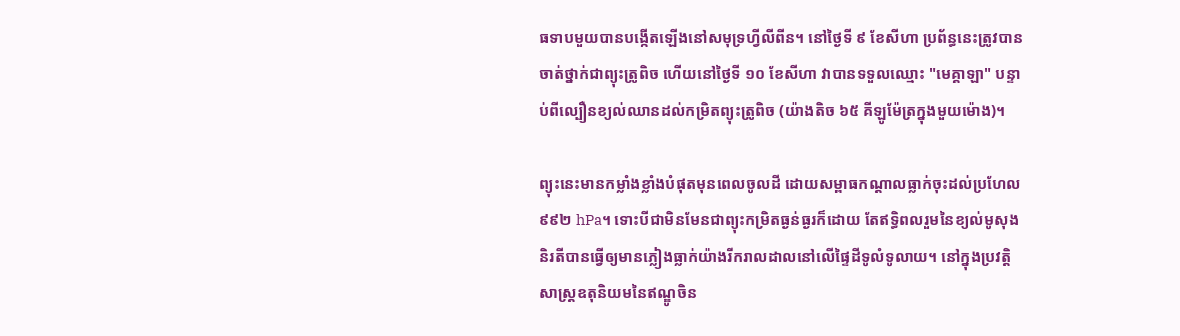ធទាបមួយបានបង្កើតឡើងនៅសមុទ្រហ្វីលីពីន។ នៅថ្ងៃទី ៩ ខែសីហា ប្រព័ន្ធនេះត្រូវបានចាត់ថ្នាក់ជាព្យុះត្រូពិច ហើយនៅថ្ងៃទី ១០ ខែសីហា វាបានទទួលឈ្មោះ "មេគ្គាឡា" បន្ទាប់ពីល្បឿនខ្យល់ឈានដល់កម្រិតព្យុះត្រូពិច (យ៉ាងតិច ៦៥ គីឡូម៉ែត្រក្នុងមួយម៉ោង)។

ព្យុះនេះមានកម្លាំងខ្លាំងបំផុតមុនពេលចូលដី ដោយសម្ពាធកណ្តាលធ្លាក់ចុះដល់ប្រហែល ៩៩២ hPa។ ទោះបីជាមិនមែនជាព្យុះកម្រិតធ្ងន់ធ្ងរក៏ដោយ តែឥទ្ធិពលរួមនៃខ្យល់មូសុងនិរតីបានធ្វើឲ្យមានភ្លៀងធ្លាក់យ៉ាងរីករាលដាលនៅលើផ្ទៃដីទូលំទូលាយ។ នៅក្នុងប្រវត្តិសាស្ត្រឧតុនិយមនៃឥណ្ឌូចិន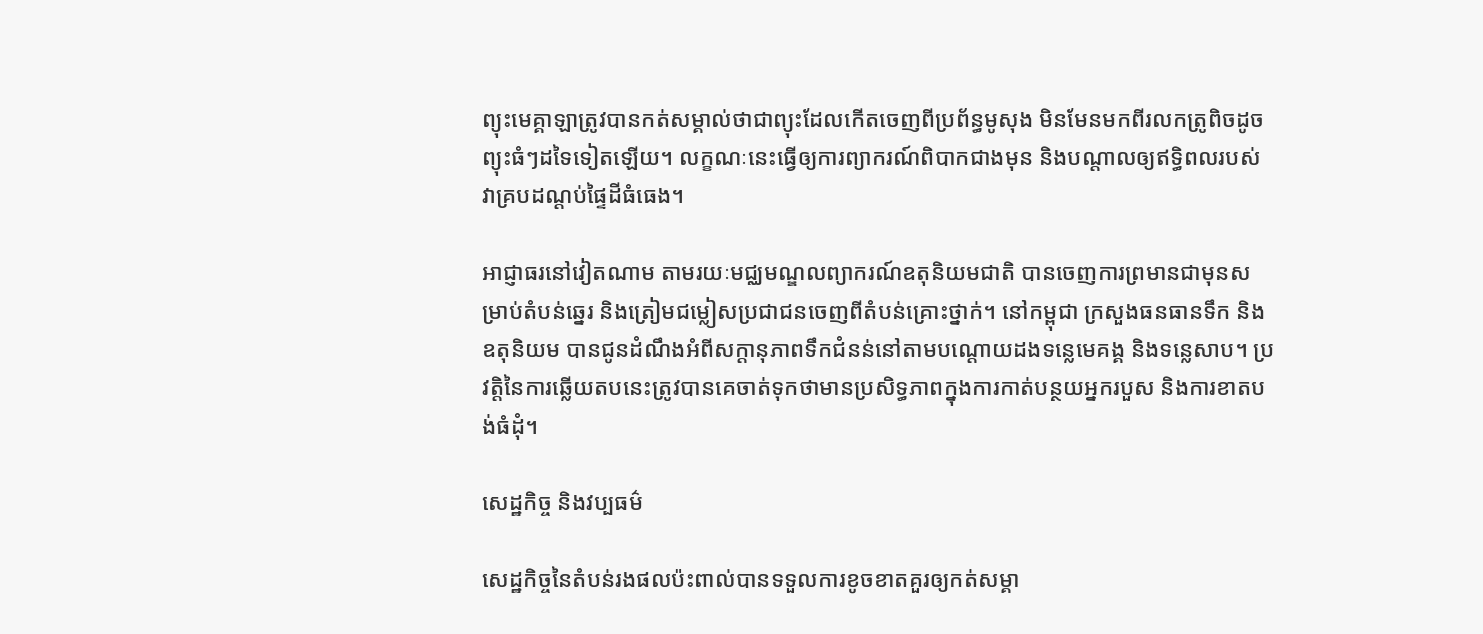ព្យុះមេគ្គាឡាត្រូវបានកត់សម្គាល់ថាជាព្យុះដែលកើតចេញពីប្រព័ន្ធមូសុង មិនមែនមកពីរលកត្រូពិចដូចព្យុះធំៗដទៃទៀតឡើយ។ លក្ខណៈនេះធ្វើឲ្យការព្យាករណ៍ពិបាកជាងមុន និងបណ្តាលឲ្យឥទ្ធិពលរបស់វាគ្របដណ្តប់ផ្ទៃដីធំធេង។

អាជ្ញាធរនៅវៀតណាម តាមរយៈមជ្ឈមណ្ឌលព្យាករណ៍ឧតុនិយមជាតិ បានចេញការព្រមានជាមុនសម្រាប់តំបន់ឆ្នេរ និងត្រៀមជម្លៀសប្រជាជនចេញពីតំបន់គ្រោះថ្នាក់។ នៅកម្ពុជា ក្រសួងធនធានទឹក និងឧតុនិយម បានជូនដំណឹងអំពីសក្តានុភាពទឹកជំនន់នៅតាមបណ្តោយដងទន្លេមេគង្គ និងទន្លេសាប។ ប្រវត្តិនៃការឆ្លើយតបនេះត្រូវបានគេចាត់ទុកថាមានប្រសិទ្ធភាពក្នុងការកាត់បន្ថយអ្នករបួស និងការខាតបង់ធំដុំ។

សេដ្ឋកិច្ច និងវប្បធម៌

សេដ្ឋកិច្ចនៃតំបន់រងផលប៉ះពាល់បានទទួលការខូចខាតគួរឲ្យកត់សម្គា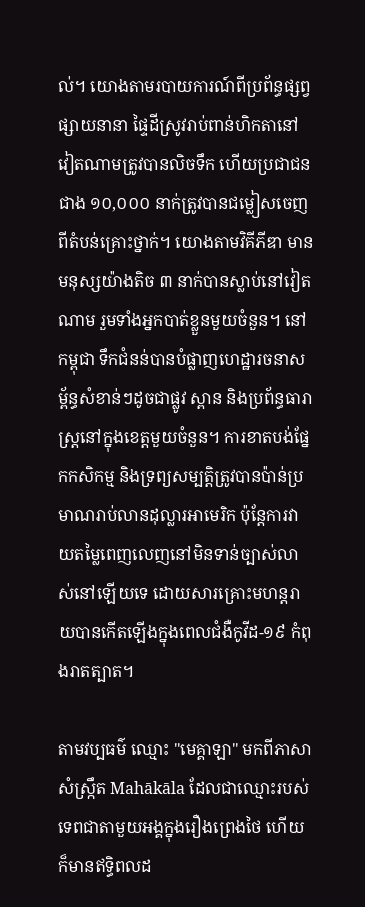ល់។ យោងតាមរបាយការណ៍ពីប្រព័ន្ធផ្សព្វផ្សាយនានា ផ្ទៃដីស្រូវរាប់ពាន់ហិកតានៅវៀតណាមត្រូវបានលិចទឹក ហើយប្រជាជនជាង ១០,០០០ នាក់ត្រូវបានជម្លៀសចេញពីតំបន់គ្រោះថ្នាក់។ យោងតាមវិគីភីឌា មានមនុស្សយ៉ាងតិច ៣ នាក់បានស្លាប់នៅវៀតណាម រួមទាំងអ្នកបាត់ខ្លួនមួយចំនួន។ នៅកម្ពុជា ទឹកជំនន់បានបំផ្លាញហេដ្ឋារចនាសម្ព័ន្ធសំខាន់ៗដូចជាផ្លូវ ស្ពាន និងប្រព័ន្ធធារាស្រ្តនៅក្នុងខេត្តមួយចំនួន។ ការខាតបង់ផ្នែកកសិកម្ម និងទ្រព្យសម្បត្តិត្រូវបានប៉ាន់ប្រមាណរាប់លានដុល្លារអាមេរិក ប៉ុន្តែការវាយតម្លៃពេញលេញនៅមិនទាន់ច្បាស់លាស់នៅឡើយទេ ដោយសារគ្រោះមហន្តរាយបានកើតឡើងក្នុងពេលជំងឺកូវីដ-១៩ កំពុងរាតត្បាត។

តាមវប្បធម៌ ឈ្មោះ "មេគ្គាឡា" មកពីភាសាសំស្ក្រឹត Mahākāla ដែលជាឈ្មោះរបស់ទេពជាតាមួយអង្គក្នុងរឿងព្រេងថៃ ហើយក៏មានឥទ្ធិពលដ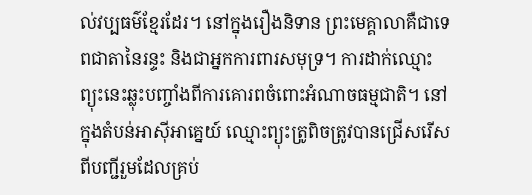ល់វប្បធម៌ខ្មែរដែរ។ នៅក្នុងរឿងនិទាន ព្រះមេគ្គាលាគឺជាទេពជាតានៃរន្ទះ និងជាអ្នកការពារសមុទ្រ។ ការដាក់ឈ្មោះព្យុះនេះឆ្លុះបញ្ចាំងពីការគោរពចំពោះអំណាចធម្មជាតិ។ នៅក្នុងតំបន់អាស៊ីអាគ្នេយ៍ ឈ្មោះព្យុះត្រូពិចត្រូវបានជ្រើសរើសពីបញ្ជីរួមដែលគ្រប់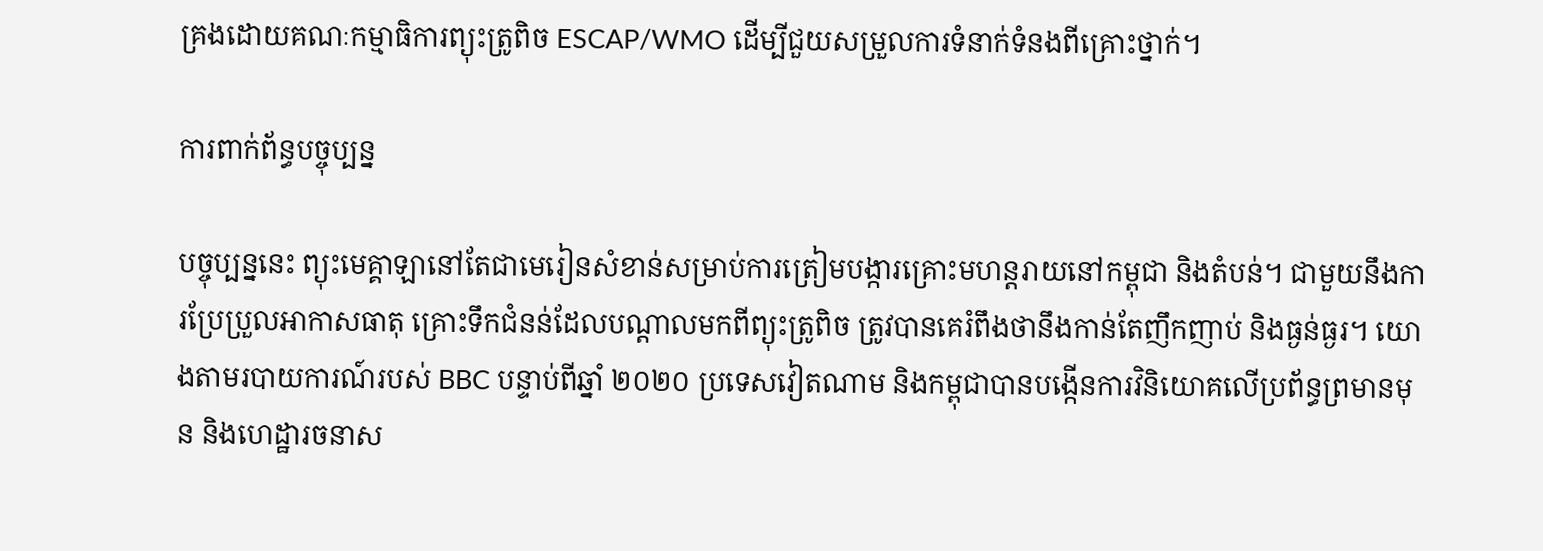គ្រងដោយគណៈកម្មាធិការព្យុះត្រូពិច ESCAP/WMO ដើម្បីជួយសម្រួលការទំនាក់ទំនងពីគ្រោះថ្នាក់។

ការពាក់ព័ន្ធបច្ចុប្បន្ន

បច្ចុប្បន្ននេះ ព្យុះមេគ្គាឡានៅតែជាមេរៀនសំខាន់សម្រាប់ការត្រៀមបង្ការគ្រោះមហន្តរាយនៅកម្ពុជា និងតំបន់។ ជាមួយនឹងការប្រែប្រួលអាកាសធាតុ គ្រោះទឹកជំនន់ដែលបណ្តាលមកពីព្យុះត្រូពិច ត្រូវបានគេរំពឹងថានឹងកាន់តែញឹកញាប់ និងធ្ងន់ធ្ងរ។ យោងតាមរបាយការណ៍របស់ BBC បន្ទាប់ពីឆ្នាំ ២០២០ ប្រទេសវៀតណាម និងកម្ពុជាបានបង្កើនការវិនិយោគលើប្រព័ន្ធព្រមានមុន និងហេដ្ឋារចនាស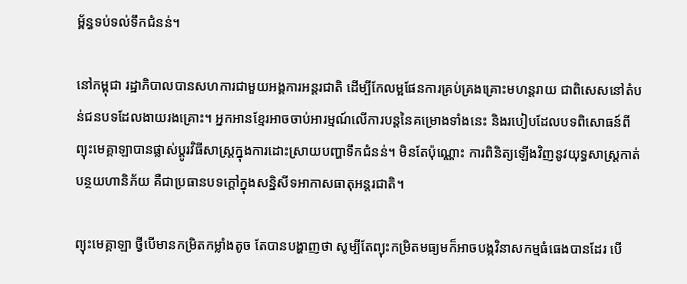ម្ព័ន្ធទប់ទល់ទឹកជំនន់។

នៅកម្ពុជា រដ្ឋាភិបាលបានសហការជាមួយអង្គការអន្តរជាតិ ដើម្បីកែលម្អផែនការគ្រប់គ្រងគ្រោះមហន្តរាយ ជាពិសេសនៅតំបន់ជនបទដែលងាយរងគ្រោះ។ អ្នកអានខ្មែរអាចចាប់អារម្មណ៍លើការបន្តនៃគម្រោងទាំងនេះ និងរបៀបដែលបទពិសោធន៍ពីព្យុះមេគ្គាឡាបានផ្លាស់ប្តូរវិធីសាស្រ្តក្នុងការដោះស្រាយបញ្ហាទឹកជំនន់។ មិនតែប៉ុណ្ណោះ ការពិនិត្យឡើងវិញនូវយុទ្ធសាស្ត្រកាត់បន្ថយហានិភ័យ គឺជាប្រធានបទក្តៅក្នុងសន្និសីទអាកាសធាតុអន្តរជាតិ។

ព្យុះមេគ្គាឡា ថ្វីបើមានកម្រិតកម្លាំងតូច តែបានបង្ហាញថា សូម្បីតែព្យុះកម្រិតមធ្យមក៏អាចបង្កវិនាសកម្មធំធេងបានដែរ បើ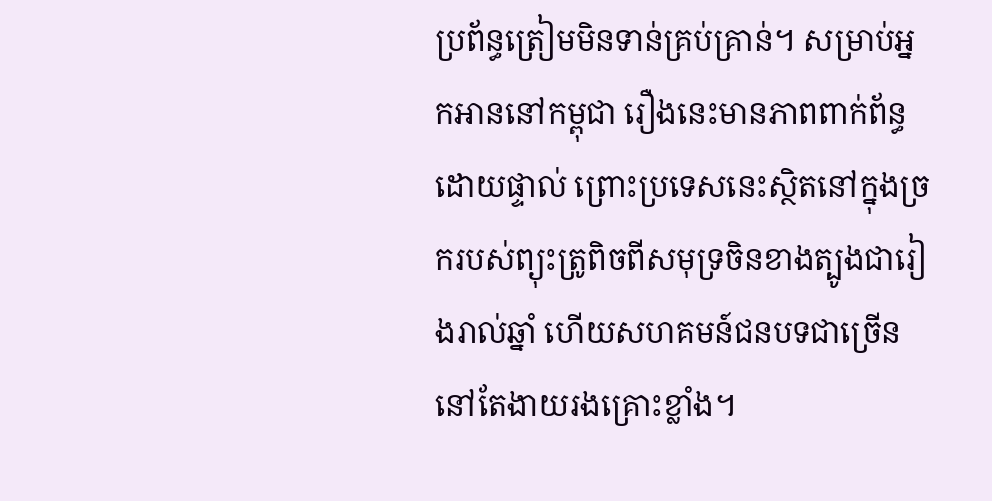ប្រព័ន្ធត្រៀមមិនទាន់គ្រប់គ្រាន់។ សម្រាប់អ្នកអាននៅកម្ពុជា រឿងនេះមានភាពពាក់ព័ន្ធដោយផ្ទាល់ ព្រោះប្រទេសនេះស្ថិតនៅក្នុងច្រករបស់ព្យុះត្រូពិចពីសមុទ្រចិនខាងត្បូងជារៀងរាល់ឆ្នាំ ហើយសហគមន៍ជនបទជាច្រើននៅតែងាយរងគ្រោះខ្លាំង។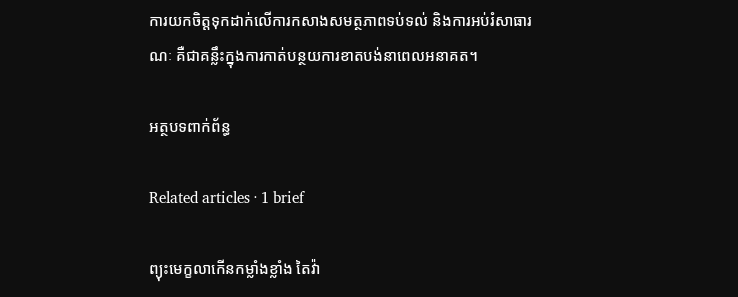ការយកចិត្តទុកដាក់លើការកសាងសមត្ថភាពទប់ទល់ និងការអប់រំសាធារណៈ គឺជាគន្លឹះក្នុងការកាត់បន្ថយការខាតបង់នាពេលអនាគត។

អត្ថបទពាក់ព័ន្ធ

Related articles · 1 brief

ព្យុះមេក្ខលាកើនកម្លាំងខ្លាំង តៃវ៉ា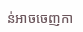ន់អាចចេញកា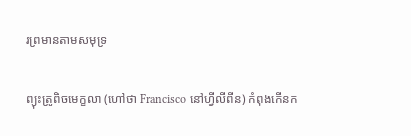រព្រមានតាមសមុទ្រ

ព្យុះត្រូពិចមេក្ខលា (ហៅថា Francisco នៅហ្វីលីពីន) កំពុងកើនក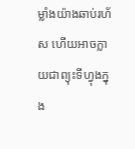ម្លាំងយ៉ាងឆាប់រហ័ស ហើយអាចក្លាយជាព្យុះទីហ្វុងក្នុង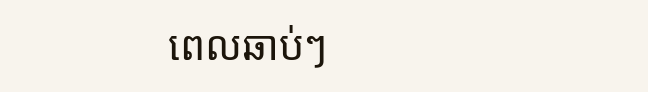ពេលឆាប់ៗ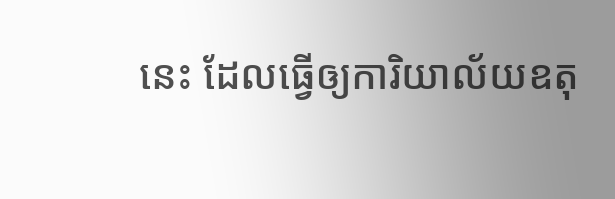នេះ ដែលធ្វើឲ្យការិយាល័យឧតុ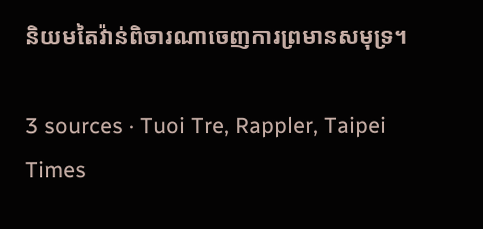និយមតៃវ៉ាន់ពិចារណាចេញការព្រមានសមុទ្រ។

3 sources · Tuoi Tre, Rappler, Taipei Times